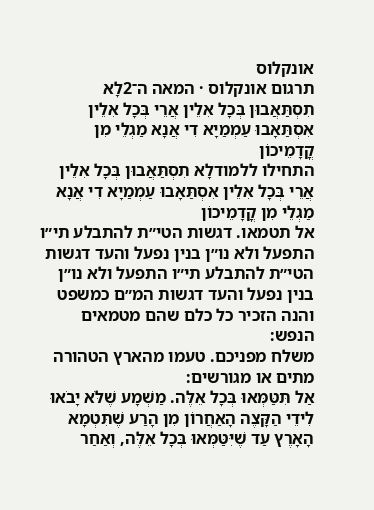אונקלוס
תרגום אונקלוס · המאה ה־2לָא תִסְתַּאֲבוּן בְּכָל אִלֵין אֲרֵי בְּכָל אִלֵין אִסְתַּאָבוּ עַמְמַיָא דִי אֲנָא מַגְלֵי מִן קֳדָמֵיכוֹן
התחילו ללמודלָא תִסְתַּאֲבוּן בְּכָל אִלֵין אֲרֵי בְּכָל אִלֵין אִסְתַּאָבוּ עַמְמַיָא דִי אֲנָא מַגְלֵי מִן קֳדָמֵיכוֹן
אל תטמאו. דגשות הטי״ת להתבלע תי״ו התפעל ולא נו״ן בנין נפעל והעד דגשות הטי״ת להתבלע תי״ו התפעל ולא נו״ן בנין נפעל והעד דגשות המ״ם כמשפט והנה הזכיר כל כלם שהם מטמאים הנפש:
משלח מפניכם. טעמו מהארץ הטהורה מתים או מגורשים:
אַל תִּטַּמְּאוּ בְּכָל אֵלֶּה. מַשְׁמָע שֶׁלֹּא יָבֹאוּ לִידֵי הַקָּצֶה הָאַחֲרוֹן מִן הָרַע שֶׁתִּטְמָא הָאָרֶץ עַד שֶׁיִּטַּמְּאוּ בְּכָל אֵלֶּה, וְאַחַר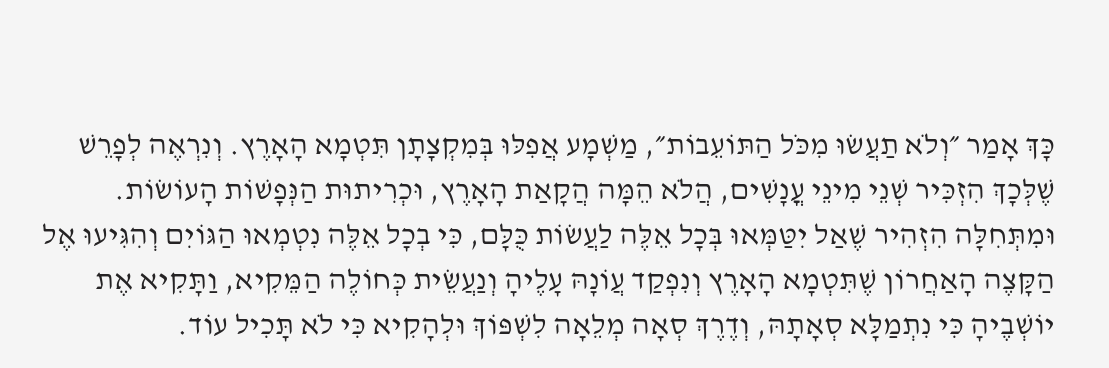כָּךְ אָמַר ״וְלֹא תַעֲשׂוּ מִכֹּל הַתּוֹעֵבוֹת״, מַשְׁמָע אֲפִלּוּ בְּמִקְצָתָן תִּטְמָא הָאָרֶץ. וְנִרְאֶה לְפָרֵשׁ שֶׁלְּכָךְ הִזְכִּיר שְׁנֵי מִינֵי עֳנָשִׁים, הֲלֹא הֵמָּה הֲקָאַת הָאָרֶץ, וּכְרִיתוּת הַנְּפָשׁוֹת הָעוֹשׂוֹת. וּמִתְּחִלָּה הִזְהִיר שֶׁאַל יִטַּמְּאוּ בְּכָל אֵלֶּה לַעֲשׂוֹת כֻּלָּם, כִּי בְכָל אֵלֶּה נִטְמְאוּ הַגּוֹיִם וְהִגִּיעוּ אֶל הַקָּצֶה הָאַחֲרוֹן שֶׁתִּטְמָא הָאָרֶץ וְנִפְקַד עֲוֹנָהּ עָלֶיהָ וְנַעֲשֵׂית כְּחוֹלֶה הַמֵּקִיא, וַתָּקִיא אֶת יוֹשְׁבֶיהָ כִּי נִתְמַלָּא סְאָתָהּ, וְדֶרֶךְ סְאָה מְלֵאָה לִשְׁפּוֹךְ וּלְהָקִיא כִּי לֹא תָּכִיל עוֹד.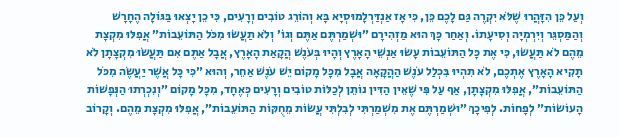וְעַל כֵּן הִזָּהֲרוּ שֶׁלֹּא יִקְרֶה גַּם לָכֶם כֵּן, כִּי אָז אַנְדַּרְלָמוּסְיָא בָּא וְהוֹרֵג טוֹבִים וְרָעִים, כִּי כֵן יָצְאוּ בַּגּוֹלָה הֶחָרָשׁ וְהַמַּסְגֵּר וְיִרְמְיָה וְסִיעָתוֹ. וְאַחַר כָּךְ הוּא מַזְהִירָם ״וּשְׁמַרְתֶּם אַתֶּם וְגוֹ׳ וְלֹא תַעֲשׂוּ מִכֹּל הַתּוֹעֵבוֹת״ אֲפִלּוּ מִקְצָת מֵהֶם לֹא תַּעֲשׂוּ, כִּי אֶת כָּל הַתּוֹעֵבוֹת עָשׂוּ אַנְשֵׁי הָאָרֶץ וְהָיוּ בְּעֹנֶשׁ הֲקָאַת הָאָרֶץ, אֲבָל אַתֶּם אִם תַּעֲשׂוּ מִקְצָתָן לֹא תָקִיא הָאָרֶץ אֶתְכֶם, לֹא תִהְיוּ בִּכְלַל עֹנֶשׁ הַהֲקָאָה אֲבָל מִכָּל מָקוֹם יֵשׁ עֹנֶשׁ אַחֵר, וְהוּא ״כִּי כָּל אֲשֶׁר יַעֲשֶׂה מִכֹּל הַתּוֹעֵבוֹת״, אֲפִלּוּ מִקְצָתָן, אַף עַל פִּי שֶׁאֵין הַדִּין נוֹתֵן לְכַלּוֹת טוֹבִים וְרָעִים כְּאֶחָד, מִכָּל מָקוֹם ״וְנִכְרְתוּ הַנְּפָשׁוֹת הָעוֹשׂוֹת״ לְפָחוֹת. לְפִיכָךְ ״וּשְׁמַרְתֶּם אֶת מִשְׁמַרְתִּי לְבִלְתִּי עֲשׂוֹת מֵחֻקּוֹת הַתּוֹעֵבוֹת״, אֲפִלּוּ מִקְצָת מֵהֶם. וְקָרוֹב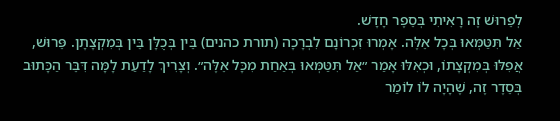לְפֵרוּשׁ זֶה רָאִיתִי בְּסֵפֶר חָדָשׁ.
אַל תִּטַּמְּאוּ בְּכָל אֵלֶּה. אָמְרוּ זִכְרוֹנָם לִבְרָכָה (תורת כהנים) בֵּין בְּכֻלָּן בֵּין בְּמִקְצָתָן. פֵּרוּשׁ, אֲפִלּוּ בְּמִקְצָתוֹ, וּכְאִלּוּ אָמַר ״אַל תִּטַּמְּאוּ בְּאַחַת מִכָּל אֵלֶּה״. וְצָרִיךְ לָדַעַת לָמָּה דִּבֵּר הַכָּתוּב בְּסֵדֶר זֶה, שֶׁהָיָה לוֹ לוֹמַר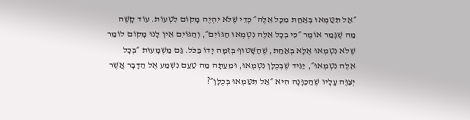״אַל תִּטַּמְּאוּ בְּאַחַת מִכָּל אֵלֶּה״ כְּדֵי שֶׁלֹּא יִהְיֶה מָקוֹם לִטְעוֹת. עוֹד קָשֶׁה מַה שֶׁגָּמַר אוֹמֶר ״כִּי בְכָל אֵלֶּה נִטְמְאוּ הַגּוֹיִם״, וְהַגּוֹיִם אֵין לָנוּ מָקוֹם לוֹמַר שֶׁלֹּא נִטְמְאוּ אֶלָּא בְּאַחַת, שֶׁהַשָּׁטוּף בְּזִמָּה יָדוֹ בַּכֹּל. גַּם מַשְׁמָעוּת ״בְּכָל אֵלֶּה נִטְמְאוּ״, יַגִּיד שֶׁבְּכֻלָּן נִטְמְאוּ, וּמֵעַתָּה מַה טַעַם נִשְׁמַע אֶל הַדָּבָר אֲשֶׁר יְצַוֶּה עָלָיו שֶׁהַכַּוָּנָה הִיא ״אַל תִּטַּמְאוּ בְּכֻלָּן״?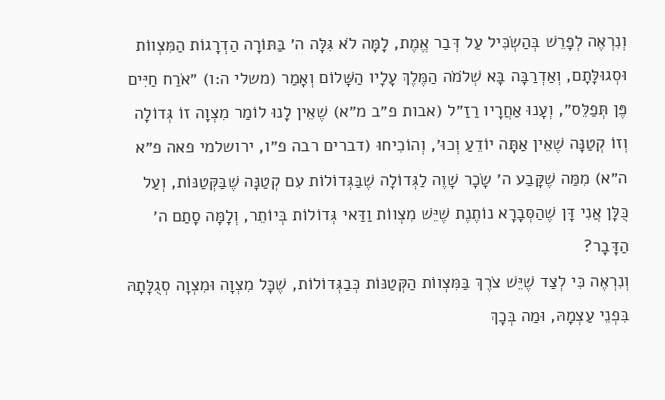וְנִרְאֶה לְפָרֵשׁ בְּהַשְׂכִּיל עַל דְּבַר אֱמֶת, לָמָּה לֹא גִּלָּה ה׳ בַּתּוֹרָה הַדְרָגוֹת הַמִּצְווֹת וּסְגוּלָּתָם, וְאַדְרַבָּה בָּא שְׁלֹמֹה הַמֶּלֶךְ עָלָיו הַשָּׁלוֹם וְאָמַר (משלי ה:ו) ״אֹרַח חַיִּים פֶּן תְּפַלֵּס״, וְעָנוּ אַחֲרָיו רַזַ״ל (אבות פ״ב מ״א) שֶׁאֵין לָנוּ לוֹמַר מִצְוָה זוֹ גְּדוֹלָה וְזוֹ קְטַנָּה שֶׁאֵין אַתָּה יוֹדֵעַ וְכוּ׳, וְהוֹכִיחוּ (דברים רבה פ״ו, ירושלמי פאה פ״א ה״א) מִמַּה שֶׁקָּבַע ה׳ שָׂכָר שָׁוֶה לַגְּדוֹלָה שֶׁבַּגְּדוֹלוֹת עִם קְטַנָּה שֶׁבַּקְּטַנּוֹת, וְעַל כֻּלָּן אֲנִי דָּן שֶׁהַסְּבָרָא נוֹתֶנֶת שֶׁיֵּשׁ מִצְווֹת וַדַּאי גְּדוֹלוֹת בְּיוֹתֵר, וְלָמָּה סָתַם ה׳ הַדָּבָר?
וְנִרְאֶה כִּי לְצַד שֶׁיֵּשׁ צֹרֶךְ בַּמִּצְווֹת הַקְּטַנּוֹת כְּבַגְּדוֹלוֹת, שֶׁכָּל מִצְוָה וּמִצְוָה סְגֻלָּתָהּ בִּפְנֵי עַצְמָהּ, וּמַה בְּכָךְ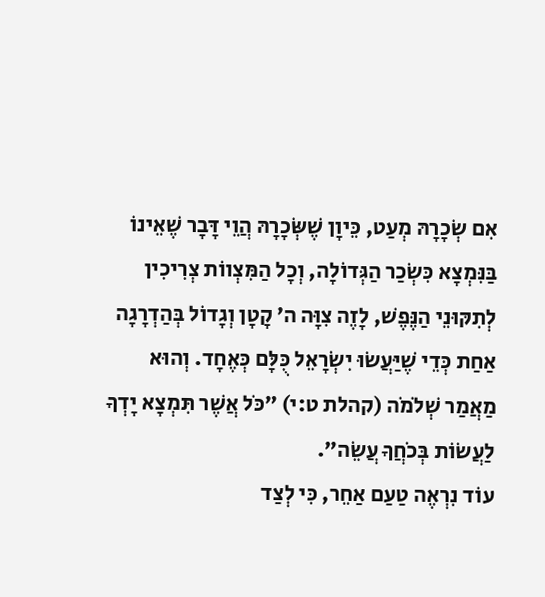אִם שְׂכָרָהּ מְעַט, כֵּיוָן שֶׁשְּׂכָרָהּ הֲוֵי דָּבָר שֶׁאֵינוֹ בַּנִּמְצָא כִּשְׂכַר הַגְּדוֹלָה, וְכָל הַמִּצְווֹת צְרִיכִין לְתִקּוּנֵי הַנֶּפֶשׁ, לָזֶה צִוָּה ה׳ קָטָן וְגָדוֹל בְּהַדְרָגָה אַחַת כְּדֵי שֶׁיַּעֲשׂוּ יִשְׂרָאֵל כֻּלָּם כְּאֶחָד. וְהוּא מַאֲמַר שְׁלֹמֹה (קהלת ט:י) ״כֹּל אֲשֶׁר תִּמְצָא יָדְךָ לַעֲשׂוֹת בְּכֹחֲךָ עֲשֵׂה״.
עוֹד נִרְאֶה טַעַם אַחֵר, כִּי לְצַד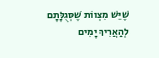שֶׁיֵּשׁ מִצְווֹת שֶׁסְּגֻלָּתָם לְהַאֲרִיךְ יָמִים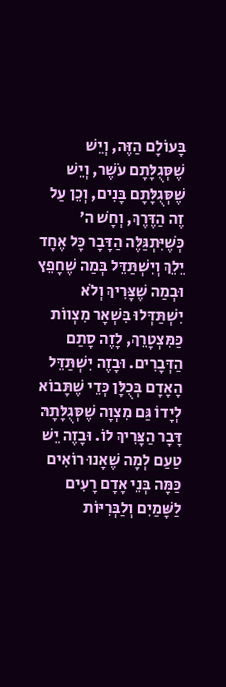בָּעוֹלָם הַזֶּה, וְיֵשׁ שֶׁסְּגֻלָּתָם עֹשֶׁר, וְיֵשׁ שֶׁסְּגֻלָּתָם בָּנִים, וְכֵן עַל זֶה הַדֶּרֶךְ, וְחָשׁ ה׳ כְּשֶׁיִּתְגַּלֶּה הַדָּבָר כָּל אֶחָד יֵלֵךְ וְיִשְׁתַּדֵּל בְּמַה שֶׁחָפֵץ וּבְמַה שֶׁצָּרִיךְ וְלֹא יִשְׁתַּדְּלוּ בִּשְׁאָר מִצְווֹת כַּמִּצְטָרֵךְ, לָזֶה סָתַם הַדְּבָרִים. וּבָזֶה יִשְׁתַּדֵּל הָאָדָם בְּכֻלָּן כְּדֵי שֶׁתָּבוֹא לְיָדוֹ גַּם מִצְוָה שֶׁסְּגֻלָּתָהּ דָּבָר הַצָּרִיךְ לוֹ. וּבָזֶה יֵשׁ טַעַם לְמָה שֶׁאָנוּ רוֹאִים כַּמָּה בְּנֵי אָדָם רָעִים לַשָּׁמַיִם וְלַבְּרִיּוֹת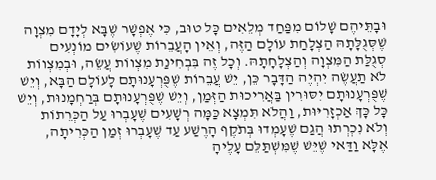וּבָתֵּיהֶם שָׁלוֹם מִפַּחַד מְלֵאִים כָּל טוּב, כִּי אֶפְשָׁר שֶׁבָּא לְיָדָם מִצְוָה שֶׁסְּגֻלָּתָהּ הַצְלָחַת עוֹלָם הַזֶּה, וְאֵין הָעֲבֵרוֹת שֶׁעוֹשִׂים מוֹנְעִים סְגֻלַּת הַמִּצְוָה וְהַצְלָחָתָהּ. וְכָל זֶה בִּבְחִינַת מִצְווֹת עֲשֵׂה, וּבְמִצְווֹת לֹא תַעֲשֶׂה יִהְיֶה הַדָּבָר כֵּן, יֵשׁ עֲבֵרוֹת שֶׁפֻּרְעָנוּתָם לָעוֹלָם הַבָּא, וְיֵשׁ שֶׁפֻּרְעָנוּתָם יִסּוּרִין בַּאֲרִיכוּת הַזְּמַן, וְיֵשׁ שֶׁפֻּרְעָנוּתָם בְּרַחְמָנוּת, וְיֵשׁ כָּל כָּךְ אַכְזָרִיּוּת, וַהֲלֹא תִּמְצָא כַּמָּה רְשָׁעִים שֶׁעָבְרוּ עַל הַכְּרֵתוֹת וְלֹא נִכְרְתוּ הֲגַם שֶׁעָמְדוּ בְּתֹקֶף הָרֶשַׁע עַד שֶׁעָבְרוּ זְמַן הַכְּרִיתָה, אֶלָּא וַדַּאי שֶׁיֵּשׁ שֶׁמִּשְׁתַּלֵּם עָלֶיהָ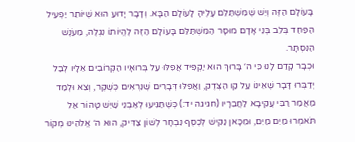בָּעוֹלָם הַזֶּה וְיֵשׁ שֶׁמִּשְׁתַּלֵּם עָלֶיהָ לָעוֹלָם הַבָּא. וְדָבָר יָדוּעַ הוּא שֶׁיּוֹתֵר יַפְעִיל הַפַּחַד בְּלֵב בְּנֵי אָדָם מוּסָר הַמִּשְׁתַּלֵּם בָּעוֹלָם הַזֶּה לֶהֱיוֹתוֹ נִגְלֶה, מֵעֹנֶשׁ הַנִּסְתָּר.
וּכְבָר קָדַם לָנוּ כִּי ה׳ בָּרוּךְ הוּא יַקְפִּיד אֲפִלּוּ עַל בְּרוּאָיו הַקְּרוֹבִים אֵלָיו לְבַל יְדַבְּרוּ דָּבָר שֶׁאֵינוֹ עַל קַו הַצֶּדֶק, וַאֲפִלּוּ דְּבָרִים שֶׁנִּרְאִים כְּשֶׁקֶר, וְצֵא וּלְמַד מַאֲמַר רַבִּי עֲקִיבָא לַחֲבֵרָיו (חגיגה יד:) כְּשֶׁתַּגִּיעוּ לְאַבְנֵי שַׁיִשׁ טָהוֹר אַל תֹּאמְרוּ מַיִם מַיִם, וּמִכָּאן נַקִּישׁ לְכֶסֶף נִבְחָר לְשׁוֹן צַדִּיק, הוּא ה׳ אֱלֹהֵינוּ מְקוֹר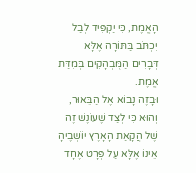הָאֱמֶת, כִּי יַקְפִּיד לְבַל יִכְתֹּב בַּתּוֹרָה אֶלָּא דְּבָרִים הַמֻּבְהָקִים בְּמִדַּת אֱמֶת.
וּבָזֶה נָבוֹא אֶל הַבֵּאוּר, וְהוּא כִּי לְצַד שֶׁעוֹנֶשׁ זֶה שֶׁל הֲקָאַת הָאָרֶץ יוֹשְׁבֶיהָ אֵינוֹ אֶלָּא עַל פְּרָט אֶחָד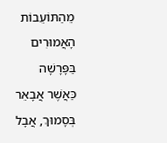מֵהַתּוֹעֵבוֹת הָאֲמוּרִים בַּפָּרָשָׁה כַּאֲשֶׁר אֲבָאֵר בְּסָמוּךְ, אֲבָל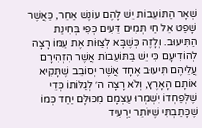שְׁאָר הַתּוֹעֵבוֹת יֵשׁ לָהֶם עוֹנֶשׁ אַחֵר, כַּאֲשֶׁר שָׁפַט אֵל חַי תְּמִים דֵּעִים כְּפִי בְּחִינַת הַתִּיעוּב. וְלָזֶה כְּשֶׁבָּא לְצַוּוֹת אֶת עַמּוֹ רָצָה לְהוֹדִיעָם כִּי יֵשׁ בַּתּוֹעֵבוֹת אֲשֶׁר הִזְהִירָם עֲלֵיהֶם תִּיעוּב אֶחָד אֲשֶׁר יְסוֹבֵב שֶׁתָּקִיא אוֹתָם הָאָרֶץ, וְלֹא רָצָה ה׳ לְגַלּוֹתוֹ כְּדֵי שֶׁלְּפַחְדוֹ יִשְׁמְרוּ עַצְמָם מִכּוּלָּם יַחַד כְּמוֹ שֶׁכָּתַבְתִּי שֶׁיּוֹתֵר יַרְעִיד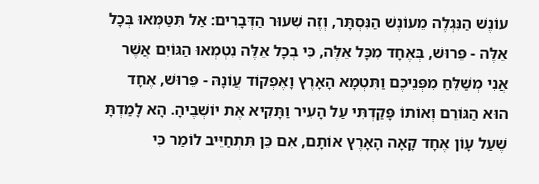עוֹנֶשׁ הַנִּגְלֶה מֵעוֹנֶשׁ הַנִּסְתָּר, וְזֶה שִׁעוּר הַדְּבָרִים: אַל תִּטַּמְּאוּ בְּכָל אֵלֶּה - פֵּרוּשׁ, בְּאֶחָד מִכָּל אֵלֶּה, כִּי בְכָל אֵלֶּה נִטְמְאוּ הַגּוֹיִם אֲשֶׁר אֲנִי מְשַׁלֵּחַ מִפְּנֵיכֶם וַתִּטְמָא הָאָרֶץ וָאֶפְקוֹד עֲוֹנָהּ - פֵּרוּשׁ, אֶחָד הוּא הַגּוֹרֵם וְאוֹתוֹ פָּקַדְתִּי עַל הָעִיר וַתָּקִיא אֶת יוֹשְׁבֶיהָ. הָא לָמַדְתָּ שֶׁעַל עָוֹן אֶחָד קָאָה הָאָרֶץ אוֹתָם, אִם כֵּן תִּתְחַיֵּיב לוֹמַר כִּי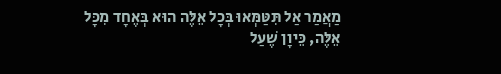מַאֲמַר אַל תִּטַּמְּאוּ בְּכָל אֵלֶּה הוּא בְּאֶחָד מִכָּל אֵלֶּה, כֵּיוָן שֶׁעַל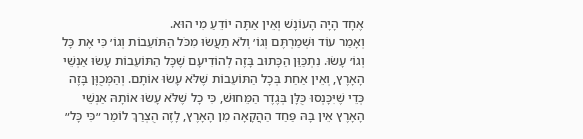אֶחָד הָיָה הָעוֹנֶשׁ וְאֵין אַתָּה יוֹדֵעַ מִי הוּא.
וְאָמַר עוֹד וּשְׁמַרְתֶּם וְגוֹ׳ וְלֹא תַעֲשׂוּ מִכֹּל הַתּוֹעֵבוֹת וְגוֹ׳ כִּי אֶת כָּל וְגוֹ׳ עָשׂוּ. נִתְכַּוֵּן הַכָּתוּב בָּזֶה לְהוֹדִיעָם שֶׁכָּל הַתּוֹעֵבוֹת עָשׂוּ אַנְשֵׁי הָאָרֶץ, וְאֵין אַחַת בְּכָל הַתּוֹעֵבוֹת שֶׁלֹּא עָשׂוּ אוֹתָם. וְהַמְּכֻוָּן בָּזֶה כְּדֵי שֶׁיִּכָּנְסוּ כֻּלָּן בְּגֶדֶר הַמֵּחוּשׁ, כִּי כָל שֶׁלֹּא עָשׂוּ אוֹתָהּ אַנְשֵׁי הָאָרֶץ אֵין בָּהּ פַּחַד הַהֲקָאָה מִן הָאָרֶץ, לָזֶה הֻצְרַךְ לוֹמַר ״כִּי כָּל״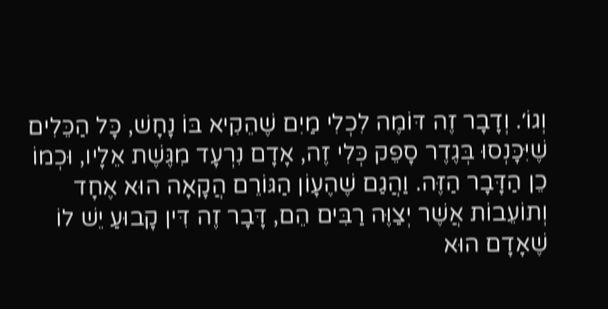וְגוֹ׳. וְדָבָר זֶה דּוֹמֶה לִכְלִי מַיִם שֶׁהֵקִיא בּוֹ נָחָשׁ, כָּל הַכֵּלִים שֶׁיִּכָּנְסוּ בְּגֶדֶר סָפֵק כְּלִי זֶה, אָדָם נִרְעָד מִגֶּשֶׁת אֵלָיו, וּכְמוֹ כֵן הַדָּבָר הַזֶּה. וַהֲגַם שֶׁהֶעָוֹן הַגּוֹרֵם הֲקָאָה הוּא אֶחָד וְתוֹעֵבוֹת אֲשֶׁר יְצַוֶּה רַבִּים הֵם, דָּבָר זֶה דִּין קָבוּעַ יֵשׁ לוֹ שֶׁאָדָם הוּא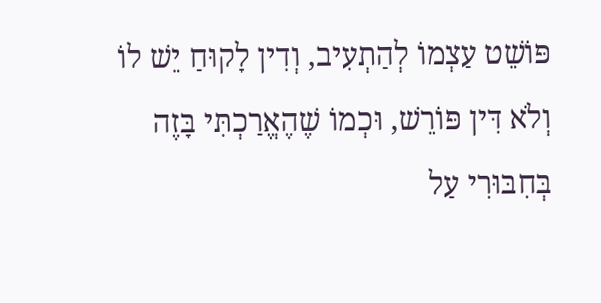פּוֹשֵׁט עַצְמוֹ לְהַתְעִיב, וְדִין לָקוּחַ יֵשׁ לוֹ וְלֹא דִּין פּוֹרֵשׁ, וּכְמוֹ שֶׁהֶאֱרַכְתִּי בָּזֶה בְּחִבּוּרִי עַל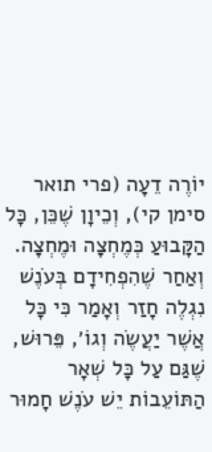יוֹרֶה דֵעָה (פרי תואר סימן קי), וְכֵיוָן שֶׁכֵּן, כָּל הַקָּבוּעַ כְּמֶחְצָה וּמֶחְצָה. וְאַחַר שֶׁהִפְחִידָם בְּעֹנֶשׁ נִגְלֶה חָזַר וְאָמַר כִּי כָּל אֲשֶׁר יַעֲשֶׂה וְגוֹ׳, פֵּרוּשׁ, שֶׁגַּם עַל כָּל שְׁאָר הַתּוֹעֵבוֹת יֵשׁ עֹנֶשׁ חָמוּר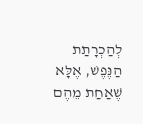לְהַכְרָתַת הַנֶּפֶשׁ, אֶלָּא שֶׁאַחַת מֵהֶם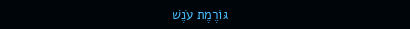גּוֹרֶמֶת עֹנֶשׁ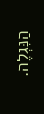הַנִּגְלֶה.